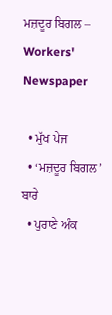ਮਜ਼ਦੂਰ ਬਿਗਲ – Workers' Newspaper

  • ਮੁੱਖ ਪੇਜ
  • ‘ਮਜ਼ਦੂਰ ਬਿਗਲ’ ਬਾਰੇ
  • ਪੁਰਾਣੇ ਅੰਕ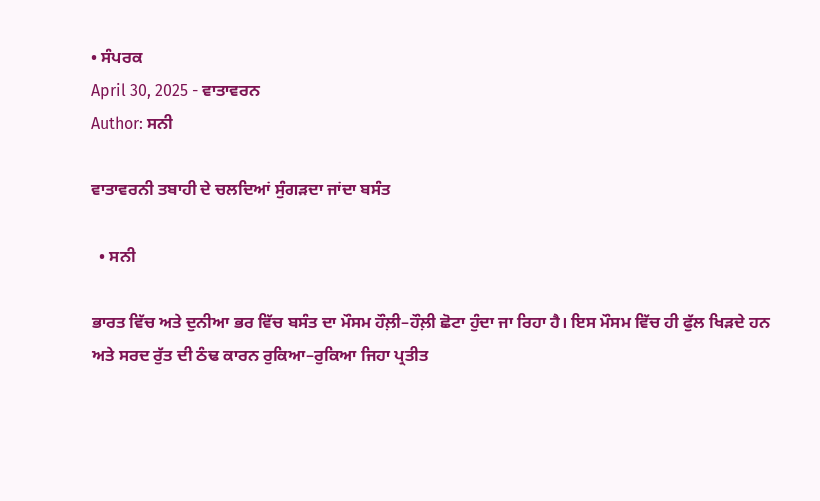• ਸੰਪਰਕ
April 30, 2025 - ਵਾਤਾਵਰਨ
Author: ਸਨੀ

ਵਾਤਾਵਰਨੀ ਤਬਾਹੀ ਦੇ ਚਲਦਿਆਂ ਸੁੰਗੜਦਾ ਜਾਂਦਾ ਬਸੰਤ

  • ਸਨੀ

ਭਾਰਤ ਵਿੱਚ ਅਤੇ ਦੁਨੀਆ ਭਰ ਵਿੱਚ ਬਸੰਤ ਦਾ ਮੌਸਮ ਹੌਲ਼ੀ–ਹੌਲ਼ੀ ਛੋਟਾ ਹੁੰਦਾ ਜਾ ਰਿਹਾ ਹੈ। ਇਸ ਮੌਸਮ ਵਿੱਚ ਹੀ ਫੁੱਲ ਖਿੜਦੇ ਹਨ ਅਤੇ ਸਰਦ ਰੁੱਤ ਦੀ ਠੰਢ ਕਾਰਨ ਰੁਕਿਆ–ਰੁਕਿਆ ਜਿਹਾ ਪ੍ਰਤੀਤ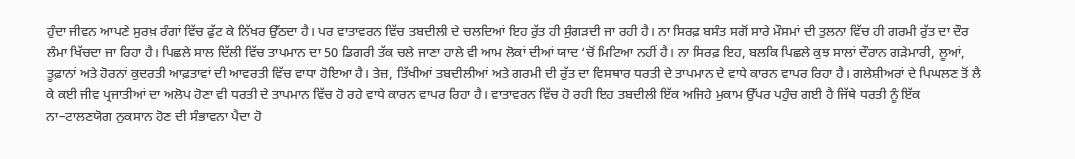ਹੁੰਦਾ ਜੀਵਨ ਆਪਣੇ ਸੁਰਖ਼ ਰੰਗਾਂ ਵਿੱਚ ਫੁੱਟ ਕੇ ਨਿੱਖਰ ਉੱਠਦਾ ਹੈ। ਪਰ ਵਾਤਾਵਰਨ ਵਿੱਚ ਤਬਦੀਲੀ ਦੇ ਚਲਦਿਆਂ ਇਹ ਰੁੱਤ ਹੀ ਸੁੰਗੜਦੀ ਜਾ ਰਹੀ ਹੈ। ਨਾ ਸਿਰਫ਼ ਬਸੰਤ ਸਗੋਂ ਸਾਰੇ ਮੌਸਮਾਂ ਦੀ ਤੁਲਨਾ ਵਿੱਚ ਹੀ ਗਰਮੀ ਰੁੱਤ ਦਾ ਦੌਰ ਲੰਮਾ ਖਿੱਚਦਾ ਜਾ ਰਿਹਾ ਹੈ। ਪਿਛਲੇ ਸਾਲ ਦਿੱਲੀ ਵਿੱਚ ਤਾਪਮਾਨ ਦਾ 50 ਡਿਗਰੀ ਤੱਕ ਚਲੇ ਜਾਣਾ ਹਾਲੇ ਵੀ ਆਮ ਲੋਕਾਂ ਦੀਆਂ ਯਾਦ ‘ਚੋਂ ਮਿਟਿਆ ਨਹੀਂ ਹੈ। ਨਾ ਸਿਰਫ਼ ਇਹ, ਬਲਕਿ ਪਿਛਲੇ ਕੁਝ ਸਾਲਾਂ ਦੌਰਾਨ ਗੜੇਮਾਰੀ, ਲੂਆਂ, ਤੂਫ਼ਾਨਾਂ ਅਤੇ ਹੋਰਨਾਂ ਕੁਦਰਤੀ ਆਫ਼ਤਾਵਾਂ ਦੀ ਆਵਰਤੀ ਵਿੱਚ ਵਾਧਾ ਹੋਇਆ ਹੈ। ਤੇਜ਼, ਤਿੱਖੀਆਂ ਤਬਦੀਲੀਆਂ ਅਤੇ ਗਰਮੀ ਦੀ ਰੁੱਤ ਦਾ ਵਿਸਥਾਰ ਧਰਤੀ ਦੇ ਤਾਪਮਾਨ ਦੇ ਵਾਧੇ ਕਾਰਨ ਵਾਪਰ ਰਿਹਾ ਹੈ। ਗਲੇਸ਼ੀਅਰਾਂ ਦੇ ਪਿਘਲਣ ਤੋਂ ਲੈ ਕੇ ਕਈ ਜੀਵ ਪ੍ਰਜਾਤੀਆਂ ਦਾ ਅਲੋਪ ਹੋਣਾ ਵੀ ਧਰਤੀ ਦੇ ਤਾਪਮਾਨ ਵਿੱਚ ਹੋ ਰਹੇ ਵਾਧੇ ਕਾਰਨ ਵਾਪਰ ਰਿਹਾ ਹੈ। ਵਾਤਾਵਰਨ ਵਿੱਚ ਹੋ ਰਹੀ ਇਹ ਤਬਦੀਲੀ ਇੱਕ ਅਜਿਹੇ ਮੁਕਾਮ ਉੱਪਰ ਪਹੁੰਚ ਗਈ ਹੈ ਜਿੱਥੇ ਧਰਤੀ ਨੂੰ ਇੱਕ ਨਾ–ਟਾਲਣਯੋਗ ਨੁਕਸਾਨ ਹੋਣ ਦੀ ਸੰਭਾਵਨਾ ਪੈਦਾ ਹੋ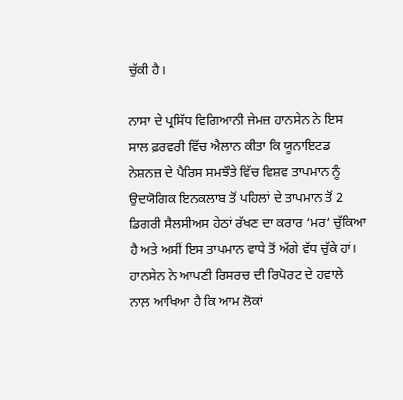ਚੁੱਕੀ ਹੈ।

ਨਾਸਾ ਦੇ ਪ੍ਰਸਿੱਧ ਵਿਗਿਆਨੀ ਜੇਮਜ਼ ਹਾਨਸੇਨ ਨੇ ਇਸ ਸਾਲ ਫ਼ਰਵਰੀ ਵਿੱਚ ਐਲਾਨ ਕੀਤਾ ਕਿ ਯੂਨਾਇਟਡ ਨੇਸ਼ਨਜ਼ ਦੇ ਪੈਰਿਸ ਸਮਝੌਤੇ ਵਿੱਚ ਵਿਸ਼ਵ ਤਾਪਮਾਨ ਨੂੰ ਉਦਯੋਗਿਕ ਇਨਕਲਾਬ ਤੋਂ ਪਹਿਲਾਂ ਦੇ ਤਾਪਮਾਨ ਤੋਂ 2 ਡਿਗਰੀ ਸੈਲਸੀਅਸ ਹੇਠਾਂ ਰੱਖਣ ਦਾ ਕਰਾਰ ‘ਮਰ‘ ਚੁੱਕਿਆ ਹੈ ਅਤੇ ਅਸੀਂ ਇਸ ਤਾਪਮਾਨ ਵਾਧੇ ਤੋਂ ਅੱਗੇ ਵੱਧ ਚੁੱਕੇ ਹਾਂ। ਹਾਨਸੇਨ ਨੇ ਆਪਣੀ ਰਿਸਰਚ ਦੀ ਰਿਪੋਰਟ ਦੇ ਹਵਾਲੇ ਨਾਲ਼ ਆਖਿਆ ਹੈ ਕਿ ਆਮ ਲੋਕਾਂ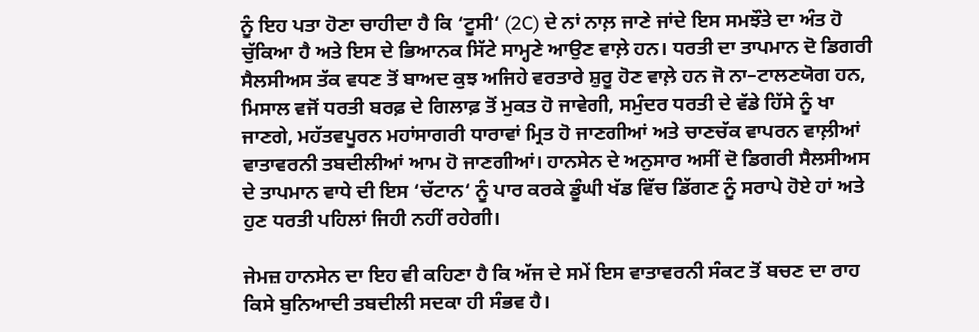ਨੂੰ ਇਹ ਪਤਾ ਹੋਣਾ ਚਾਹੀਦਾ ਹੈ ਕਿ ‘ਟੂਸੀ‘ (2C) ਦੇ ਨਾਂ ਨਾਲ਼ ਜਾਣੇ ਜਾਂਦੇ ਇਸ ਸਮਝੌਤੇ ਦਾ ਅੰਤ ਹੋ ਚੁੱਕਿਆ ਹੈ ਅਤੇ ਇਸ ਦੇ ਭਿਆਨਕ ਸਿੱਟੇ ਸਾਮ੍ਹਣੇ ਆਉਣ ਵਾਲ਼ੇ ਹਨ। ਧਰਤੀ ਦਾ ਤਾਪਮਾਨ ਦੋ ਡਿਗਰੀ ਸੈਲਸੀਅਸ ਤੱਕ ਵਧਣ ਤੋਂ ਬਾਅਦ ਕੁਝ ਅਜਿਹੇ ਵਰਤਾਰੇ ਸ਼ੁਰੂ ਹੋਣ ਵਾਲ਼ੇ ਹਨ ਜੋ ਨਾ–ਟਾਲਣਯੋਗ ਹਨ, ਮਿਸਾਲ ਵਜੋਂ ਧਰਤੀ ਬਰਫ਼ ਦੇ ਗਿਲਾਫ਼ ਤੋਂ ਮੁਕਤ ਹੋ ਜਾਵੇਗੀ, ਸਮੁੰਦਰ ਧਰਤੀ ਦੇ ਵੱਡੇ ਹਿੱਸੇ ਨੂੰ ਖਾ ਜਾਣਗੇ, ਮਹੱਤਵਪੂਰਨ ਮਹਾਂਸਾਗਰੀ ਧਾਰਾਵਾਂ ਮ੍ਰਿਤ ਹੋ ਜਾਣਗੀਆਂ ਅਤੇ ਚਾਣਚੱਕ ਵਾਪਰਨ ਵਾਲ਼ੀਆਂ ਵਾਤਾਵਰਨੀ ਤਬਦੀਲੀਆਂ ਆਮ ਹੋ ਜਾਣਗੀਆਂ। ਹਾਨਸੇਨ ਦੇ ਅਨੁਸਾਰ ਅਸੀਂ ਦੋ ਡਿਗਰੀ ਸੈਲਸੀਅਸ ਦੇ ਤਾਪਮਾਨ ਵਾਧੇ ਦੀ ਇਸ ‘ਚੱਟਾਨ‘ ਨੂੰ ਪਾਰ ਕਰਕੇ ਡੂੰਘੀ ਖੱਡ ਵਿੱਚ ਡਿੱਗਣ ਨੂੰ ਸਰਾਪੇ ਹੋਏ ਹਾਂ ਅਤੇ ਹੁਣ ਧਰਤੀ ਪਹਿਲਾਂ ਜਿਹੀ ਨਹੀਂ ਰਹੇਗੀ।

ਜੇਮਜ਼ ਹਾਨਸੇਨ ਦਾ ਇਹ ਵੀ ਕਹਿਣਾ ਹੈ ਕਿ ਅੱਜ ਦੇ ਸਮੇਂ ਇਸ ਵਾਤਾਵਰਨੀ ਸੰਕਟ ਤੋਂ ਬਚਣ ਦਾ ਰਾਹ ਕਿਸੇ ਬੁਨਿਆਦੀ ਤਬਦੀਲੀ ਸਦਕਾ ਹੀ ਸੰਭਵ ਹੈ।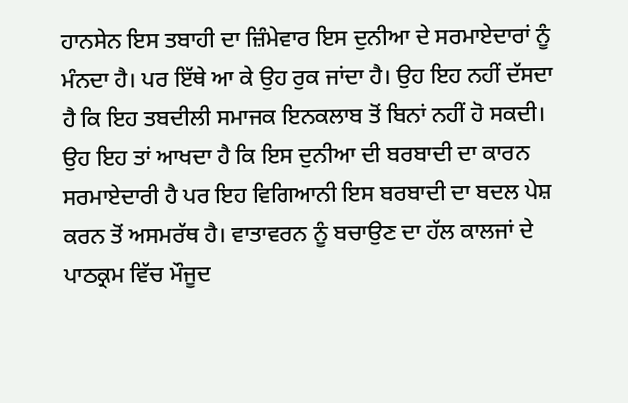ਹਾਨਸੇਨ ਇਸ ਤਬਾਹੀ ਦਾ ਜ਼ਿੰਮੇਵਾਰ ਇਸ ਦੁਨੀਆ ਦੇ ਸਰਮਾਏਦਾਰਾਂ ਨੂੰ ਮੰਨਦਾ ਹੈ। ਪਰ ਇੱਥੇ ਆ ਕੇ ਉਹ ਰੁਕ ਜਾਂਦਾ ਹੈ। ਉਹ ਇਹ ਨਹੀਂ ਦੱਸਦਾ ਹੈ ਕਿ ਇਹ ਤਬਦੀਲੀ ਸਮਾਜਕ ਇਨਕਲਾਬ ਤੋਂ ਬਿਨਾਂ ਨਹੀਂ ਹੋ ਸਕਦੀ। ਉਹ ਇਹ ਤਾਂ ਆਖਦਾ ਹੈ ਕਿ ਇਸ ਦੁਨੀਆ ਦੀ ਬਰਬਾਦੀ ਦਾ ਕਾਰਨ ਸਰਮਾਏਦਾਰੀ ਹੈ ਪਰ ਇਹ ਵਿਗਿਆਨੀ ਇਸ ਬਰਬਾਦੀ ਦਾ ਬਦਲ ਪੇਸ਼ ਕਰਨ ਤੋਂ ਅਸਮਰੱਥ ਹੈ। ਵਾਤਾਵਰਨ ਨੂੰ ਬਚਾਉਣ ਦਾ ਹੱਲ ਕਾਲਜਾਂ ਦੇ ਪਾਠਕ੍ਰਮ ਵਿੱਚ ਮੌਜੂਦ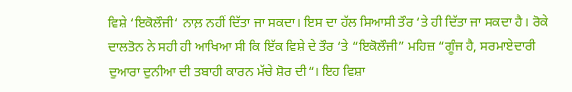ਵਿਸ਼ੇ ‘ਇਕੋਲੌਜੀ‘ ਨਾਲ਼ ਨਹੀਂ ਦਿੱਤਾ ਜਾ ਸਕਦਾ। ਇਸ ਦਾ ਹੱਲ ਸਿਆਸੀ ਤੌਰ ‘ਤੇ ਹੀ ਦਿੱਤਾ ਜਾ ਸਕਦਾ ਹੈ। ਰੋਕੇ ਦਾਲਤੋਨ ਨੇ ਸਹੀ ਹੀ ਆਖਿਆ ਸੀ ਕਿ ਇੱਕ ਵਿਸ਼ੇ ਦੇ ਤੌਰ ‘ਤੇ “ਇਕੋਲੌਜੀ” ਮਹਿਜ਼ “ਗੂੰਜ ਹੈ, ਸਰਮਾਏਦਾਰੀ ਦੁਆਰਾ ਦੁਨੀਆ ਦੀ ਤਬਾਹੀ ਕਾਰਨ ਮੱਚੇ ਸ਼ੋਰ ਦੀ“। ਇਹ ਵਿਸ਼ਾ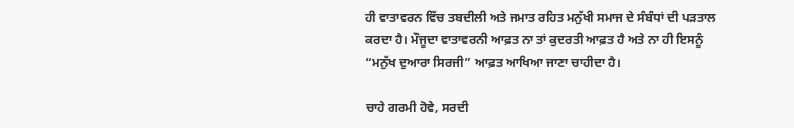ਹੀ ਵਾਤਾਵਰਨ ਵਿੱਚ ਤਬਦੀਲੀ ਅਤੇ ਜਮਾਤ ਰਹਿਤ ਮਨੁੱਖੀ ਸਮਾਜ ਦੇ ਸੰਬੰਧਾਂ ਦੀ ਪੜਤਾਲ ਕਰਦਾ ਹੈ। ਮੌਜੂਦਾ ਵਾਤਾਵਰਨੀ ਆਫ਼ਤ ਨਾ ਤਾਂ ਕੁਦਰਤੀ ਆਫ਼ਤ ਹੈ ਅਤੇ ਨਾ ਹੀ ਇਸਨੂੰ “ਮਨੁੱਖ ਦੁਆਰਾ ਸਿਰਜੀ” ਆਫ਼ਤ ਆਖਿਆ ਜਾਣਾ ਚਾਹੀਦਾ ਹੈ।

ਚਾਹੇ ਗਰਮੀ ਹੋਵੇ, ਸਰਦੀ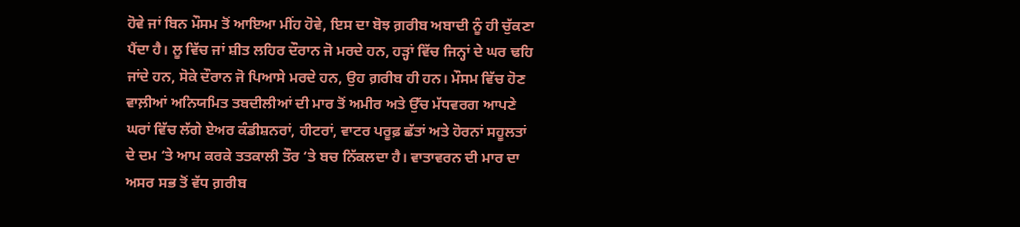ਹੋਵੇ ਜਾਂ ਬਿਨ ਮੌਸਮ ਤੋਂ ਆਇਆ ਮੀਂਹ ਹੋਵੇ, ਇਸ ਦਾ ਬੋਝ ਗ਼ਰੀਬ ਅਬਾਦੀ ਨੂੰ ਹੀ ਚੁੱਕਣਾ ਪੈਂਦਾ ਹੈ। ਲੂ ਵਿੱਚ ਜਾਂ ਸ਼ੀਤ ਲਹਿਰ ਦੌਰਾਨ ਜੋ ਮਰਦੇ ਹਨ, ਹੜ੍ਹਾਂ ਵਿੱਚ ਜਿਨ੍ਹਾਂ ਦੇ ਘਰ ਢਹਿ ਜਾਂਦੇ ਹਨ, ਸੋਕੇ ਦੌਰਾਨ ਜੋ ਪਿਆਸੇ ਮਰਦੇ ਹਨ, ਉਹ ਗ਼ਰੀਬ ਹੀ ਹਨ। ਮੌਸਮ ਵਿੱਚ ਹੋਣ ਵਾਲ਼ੀਆਂ ਅਨਿਯਮਿਤ ਤਬਦੀਲੀਆਂ ਦੀ ਮਾਰ ਤੋਂ ਅਮੀਰ ਅਤੇ ਉੱਚ ਮੱਧਵਰਗ ਆਪਣੇ ਘਰਾਂ ਵਿੱਚ ਲੱਗੇ ਏਅਰ ਕੰਡੀਸ਼ਨਰਾਂ, ਹੀਟਰਾਂ, ਵਾਟਰ ਪਰੂਫ਼ ਛੱਤਾਂ ਅਤੇ ਹੋਰਨਾਂ ਸਹੂਲਤਾਂ ਦੇ ਦਮ ‘ਤੇ ਆਮ ਕਰਕੇ ਤਤਕਾਲੀ ਤੌਰ ‘ਤੇ ਬਚ ਨਿੱਕਲਦਾ ਹੈ। ਵਾਤਾਵਰਨ ਦੀ ਮਾਰ ਦਾ ਅਸਰ ਸਭ ਤੋਂ ਵੱਧ ਗ਼ਰੀਬ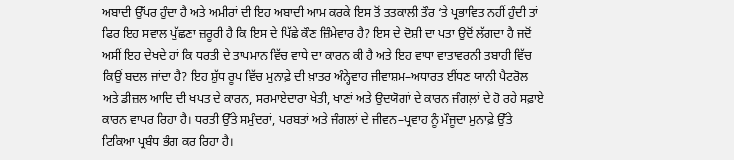ਅਬਾਦੀ ਉੱਪਰ ਹੁੰਦਾ ਹੈ ਅਤੇ ਅਮੀਰਾਂ ਦੀ ਇਹ ਅਬਾਦੀ ਆਮ ਕਰਕੇ ਇਸ ਤੋਂ ਤਤਕਾਲੀ ਤੌਰ ‘ਤੇ ਪ੍ਰਭਾਵਿਤ ਨਹੀਂ ਹੁੰਦੀ ਤਾਂ ਫਿਰ ਇਹ ਸਵਾਲ ਪੁੱਛਣਾ ਜ਼ਰੂਰੀ ਹੈ ਕਿ ਇਸ ਦੇ ਪਿੱਛੇ ਕੌਣ ਜ਼ਿੰਮੇਵਾਰ ਹੈ? ਇਸ ਦੇ ਦੋਸ਼ੀ ਦਾ ਪਤਾ ਉਦੋਂ ਲੱਗਦਾ ਹੈ ਜਦੋਂ ਅਸੀਂ ਇਹ ਦੇਖਦੇ ਹਾਂ ਕਿ ਧਰਤੀ ਦੇ ਤਾਪਮਾਨ ਵਿੱਚ ਵਾਧੇ ਦਾ ਕਾਰਨ ਕੀ ਹੈ ਅਤੇ ਇਹ ਵਾਧਾ ਵਾਤਾਵਰਨੀ ਤਬਾਹੀ ਵਿੱਚ ਕਿਉਂ ਬਦਲ ਜਾਂਦਾ ਹੈ? ਇਹ ਸ਼ੁੱਧ ਰੂਪ ਵਿੱਚ ਮੁਨਾਫ਼ੇ ਦੀ ਖ਼ਾਤਰ ਅੰਨ੍ਹੇਵਾਹ ਜੀਵਾਸ਼ਮ–ਅਧਾਰਤ ਈਂਧਣ ਯਾਨੀ ਪੈਟਰੋਲ ਅਤੇ ਡੀਜ਼ਲ ਆਦਿ ਦੀ ਖਪਤ ਦੇ ਕਾਰਨ, ਸਰਮਾਏਦਾਰਾ ਖੇਤੀ, ਖਾਣਾਂ ਅਤੇ ਉਦਯੋਗਾਂ ਦੇ ਕਾਰਨ ਜੰਗਲ਼ਾਂ ਦੇ ਹੋ ਰਹੇ ਸਫ਼ਾਏ ਕਾਰਨ ਵਾਪਰ ਰਿਹਾ ਹੈ। ਧਰਤੀ ਉੱਤੇ ਸਮੁੰਦਰਾਂ, ਪਰਬਤਾਂ ਅਤੇ ਜੰਗਲਾਂ ਦੇ ਜੀਵਨ–ਪ੍ਰਵਾਹ ਨੂੰ ਮੌਜੂਦਾ ਮੁਨਾਫ਼ੇ ਉੱਤੇ ਟਿਕਿਆ ਪ੍ਰਬੰਧ ਭੰਗ ਕਰ ਰਿਹਾ ਹੈ।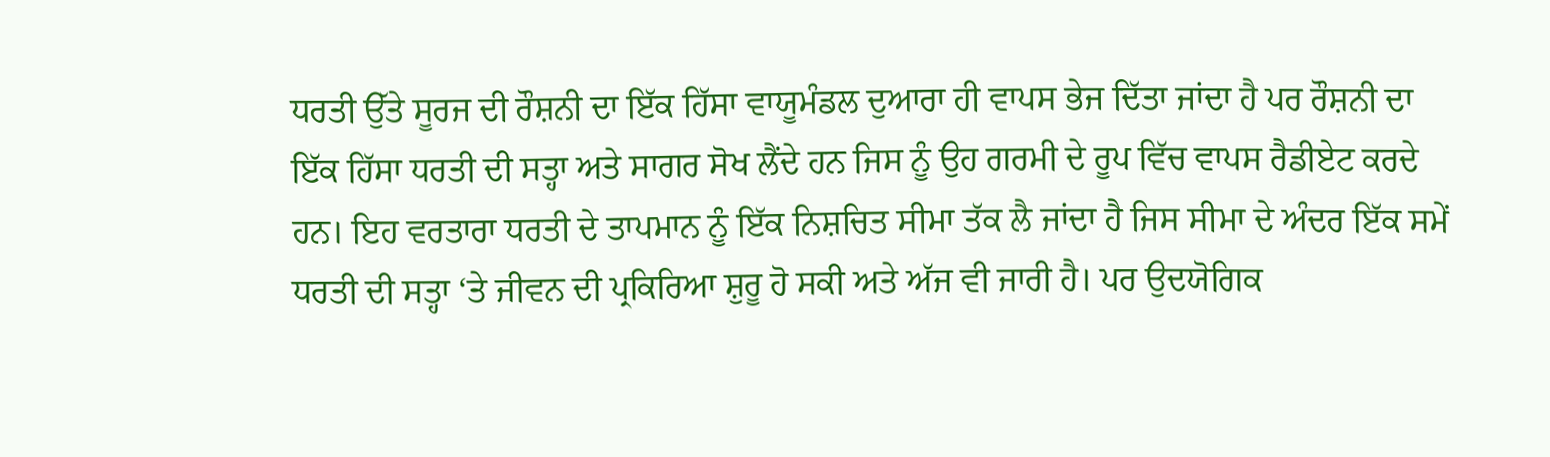ਧਰਤੀ ਉੱਤੇ ਸੂਰਜ ਦੀ ਰੌਸ਼ਨੀ ਦਾ ਇੱਕ ਹਿੱਸਾ ਵਾਯੂਮੰਡਲ ਦੁਆਰਾ ਹੀ ਵਾਪਸ ਭੇਜ ਦਿੱਤਾ ਜਾਂਦਾ ਹੈ ਪਰ ਰੌਸ਼ਨੀ ਦਾ ਇੱਕ ਹਿੱਸਾ ਧਰਤੀ ਦੀ ਸਤ੍ਹਾ ਅਤੇ ਸਾਗਰ ਸੋਖ ਲੈਂਦੇ ਹਨ ਜਿਸ ਨੂੰ ਉਹ ਗਰਮੀ ਦੇ ਰੂਪ ਵਿੱਚ ਵਾਪਸ ਰੈਡੀਏਟ ਕਰਦੇ ਹਨ। ਇਹ ਵਰਤਾਰਾ ਧਰਤੀ ਦੇ ਤਾਪਮਾਨ ਨੂੰ ਇੱਕ ਨਿਸ਼ਚਿਤ ਸੀਮਾ ਤੱਕ ਲੈ ਜਾਂਦਾ ਹੈ ਜਿਸ ਸੀਮਾ ਦੇ ਅੰਦਰ ਇੱਕ ਸਮੇਂ ਧਰਤੀ ਦੀ ਸਤ੍ਹਾ ‘ਤੇ ਜੀਵਨ ਦੀ ਪ੍ਰਕਿਰਿਆ ਸ਼ੁਰੂ ਹੋ ਸਕੀ ਅਤੇ ਅੱਜ ਵੀ ਜਾਰੀ ਹੈ। ਪਰ ਉਦਯੋਗਿਕ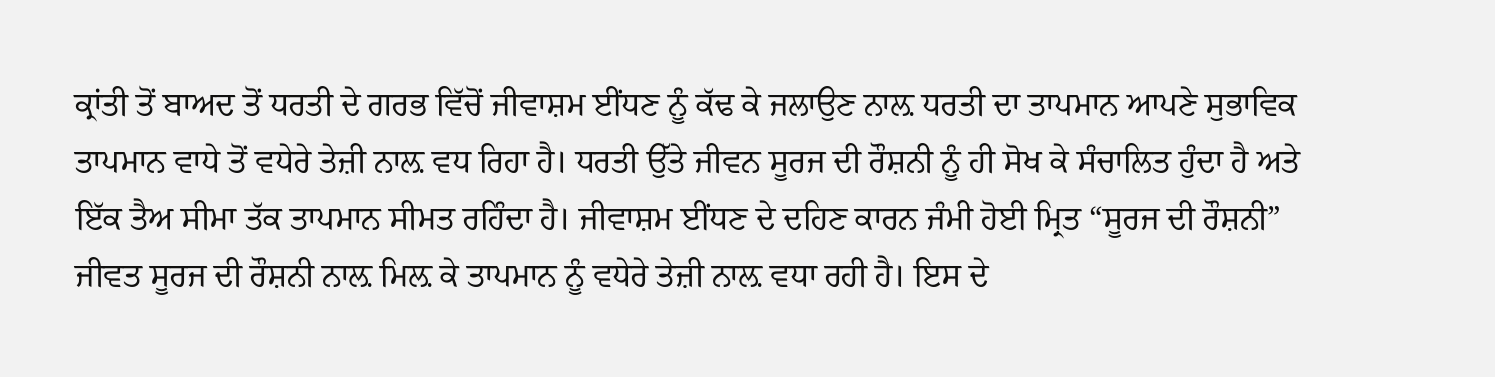ਕ੍ਰਾਂਤੀ ਤੋਂ ਬਾਅਦ ਤੋਂ ਧਰਤੀ ਦੇ ਗਰਭ ਵਿੱਚੋਂ ਜੀਵਾਸ਼ਮ ਈਂਧਣ ਨੂੰ ਕੱਢ ਕੇ ਜਲਾਉਣ ਨਾਲ਼ ਧਰਤੀ ਦਾ ਤਾਪਮਾਨ ਆਪਣੇ ਸੁਭਾਵਿਕ ਤਾਪਮਾਨ ਵਾਧੇ ਤੋਂ ਵਧੇਰੇ ਤੇਜ਼ੀ ਨਾਲ਼ ਵਧ ਰਿਹਾ ਹੈ। ਧਰਤੀ ਉੱਤੇ ਜੀਵਨ ਸੂਰਜ ਦੀ ਰੌਸ਼ਨੀ ਨੂੰ ਹੀ ਸੋਖ ਕੇ ਸੰਚਾਲਿਤ ਹੁੰਦਾ ਹੈ ਅਤੇ ਇੱਕ ਤੈਅ ਸੀਮਾ ਤੱਕ ਤਾਪਮਾਨ ਸੀਮਤ ਰਹਿੰਦਾ ਹੈ। ਜੀਵਾਸ਼ਮ ਈਂਧਣ ਦੇ ਦਹਿਣ ਕਾਰਨ ਜੰਮੀ ਹੋਈ ਮ੍ਰਿਤ “ਸੂਰਜ ਦੀ ਰੌਸ਼ਨੀ” ਜੀਵਤ ਸੂਰਜ ਦੀ ਰੌਸ਼ਨੀ ਨਾਲ਼ ਮਿਲ਼ ਕੇ ਤਾਪਮਾਨ ਨੂੰ ਵਧੇਰੇ ਤੇਜ਼ੀ ਨਾਲ਼ ਵਧਾ ਰਹੀ ਹੈ। ਇਸ ਦੇ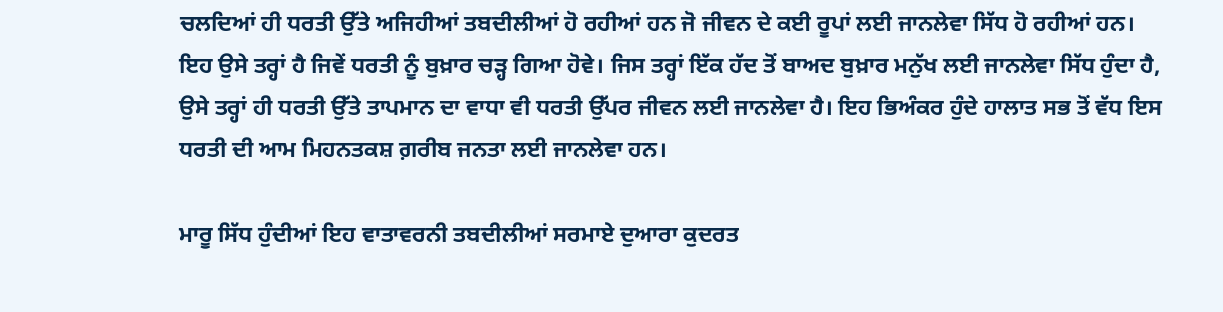ਚਲਦਿਆਂ ਹੀ ਧਰਤੀ ਉੱਤੇ ਅਜਿਹੀਆਂ ਤਬਦੀਲੀਆਂ ਹੋ ਰਹੀਆਂ ਹਨ ਜੋ ਜੀਵਨ ਦੇ ਕਈ ਰੂਪਾਂ ਲਈ ਜਾਨਲੇਵਾ ਸਿੱਧ ਹੋ ਰਹੀਆਂ ਹਨ। ਇਹ ਉਸੇ ਤਰ੍ਹਾਂ ਹੈ ਜਿਵੇਂ ਧਰਤੀ ਨੂੰ ਬੁਖ਼ਾਰ ਚੜ੍ਹ ਗਿਆ ਹੋਵੇ। ਜਿਸ ਤਰ੍ਹਾਂ ਇੱਕ ਹੱਦ ਤੋਂ ਬਾਅਦ ਬੁਖ਼ਾਰ ਮਨੁੱਖ ਲਈ ਜਾਨਲੇਵਾ ਸਿੱਧ ਹੁੰਦਾ ਹੈ, ਉਸੇ ਤਰ੍ਹਾਂ ਹੀ ਧਰਤੀ ਉੱਤੇ ਤਾਪਮਾਨ ਦਾ ਵਾਧਾ ਵੀ ਧਰਤੀ ਉੱਪਰ ਜੀਵਨ ਲਈ ਜਾਨਲੇਵਾ ਹੈ। ਇਹ ਭਿਅੰਕਰ ਹੁੰਦੇ ਹਾਲਾਤ ਸਭ ਤੋਂ ਵੱਧ ਇਸ ਧਰਤੀ ਦੀ ਆਮ ਮਿਹਨਤਕਸ਼ ਗ਼ਰੀਬ ਜਨਤਾ ਲਈ ਜਾਨਲੇਵਾ ਹਨ।

ਮਾਰੂ ਸਿੱਧ ਹੁੰਦੀਆਂ ਇਹ ਵਾਤਾਵਰਨੀ ਤਬਦੀਲੀਆਂ ਸਰਮਾਏ ਦੁਆਰਾ ਕੁਦਰਤ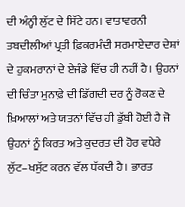ਦੀ ਅੰਨ੍ਹੀ ਲੁੱਟ ਦੇ ਸਿੱਟੇ ਹਨ। ਵਾਤਾਵਰਨੀ ਤਬਦੀਲੀਆਂ ਪ੍ਰਤੀ ਫ਼ਿਕਰਮੰਦੀ ਸਰਮਾਏਦਾਰ ਦੇਸ਼ਾਂ ਦੇ ਹੁਕਮਰਾਨਾਂ ਦੇ ਏਜੰਡੇ ਵਿੱਚ ਹੀ ਨਹੀਂ ਹੈ। ਉਹਨਾਂ ਦੀ ਚਿੰਤਾ ਮੁਨਾਫ਼ੇ ਦੀ ਡਿੱਗਦੀ ਦਰ ਨੂੰ ਰੋਕਣ ਦੇ ਖ਼ਿਆਲਾਂ ਅਤੇ ਯਤਨਾਂ ਵਿੱਚ ਹੀ ਡੁੱਬੀ ਹੋਈ ਹੈ ਜੋ ਉਹਨਾਂ ਨੂੰ ਕਿਰਤ ਅਤੇ ਕੁਦਰਤ ਦੀ ਹੋਰ ਵਧੇਰੇ ਲੁੱਟ–ਖਸੁੱਟ ਕਰਨ ਵੱਲ ਧੱਕਦੀ ਹੈ। ਭਾਰਤ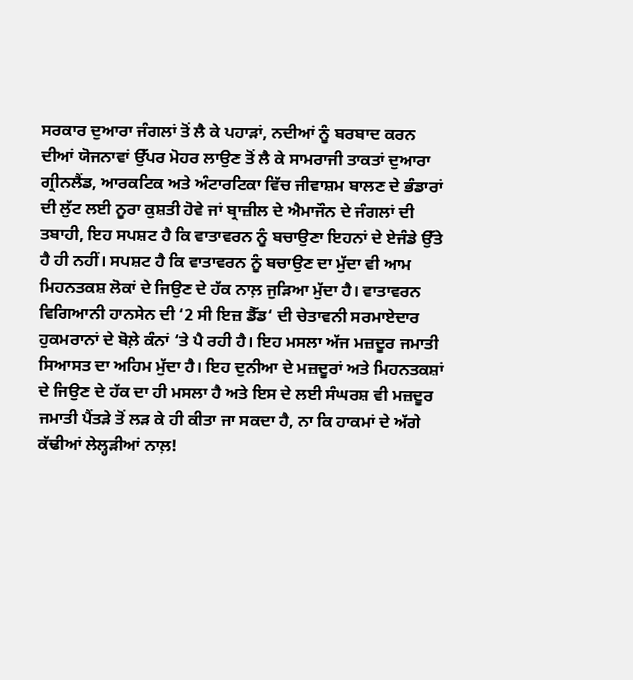ਸਰਕਾਰ ਦੁਆਰਾ ਜੰਗਲਾਂ ਤੋਂ ਲੈ ਕੇ ਪਹਾੜਾਂ, ਨਦੀਆਂ ਨੂੰ ਬਰਬਾਦ ਕਰਨ ਦੀਆਂ ਯੋਜਨਾਵਾਂ ਉੱਪਰ ਮੋਹਰ ਲਾਉਣ ਤੋਂ ਲੈ ਕੇ ਸਾਮਰਾਜੀ ਤਾਕਤਾਂ ਦੁਆਰਾ ਗ੍ਰੀਨਲੈਂਡ, ਆਰਕਟਿਕ ਅਤੇ ਅੰਟਾਰਟਿਕਾ ਵਿੱਚ ਜੀਵਾਸ਼ਮ ਬਾਲਣ ਦੇ ਭੰਡਾਰਾਂ ਦੀ ਲੁੱਟ ਲਈ ਨੂਰਾ ਕੁਸ਼ਤੀ ਹੋਵੇ ਜਾਂ ਬ੍ਰਾਜ਼ੀਲ ਦੇ ਐਮਾਜੌਨ ਦੇ ਜੰਗਲਾਂ ਦੀ ਤਬਾਹੀ, ਇਹ ਸਪਸ਼ਟ ਹੈ ਕਿ ਵਾਤਾਵਰਨ ਨੂੰ ਬਚਾਉਣਾ ਇਹਨਾਂ ਦੇ ਏਜੰਡੇ ਉੱਤੇ ਹੈ ਹੀ ਨਹੀਂ। ਸਪਸ਼ਟ ਹੈ ਕਿ ਵਾਤਾਵਰਨ ਨੂੰ ਬਚਾਉਣ ਦਾ ਮੁੱਦਾ ਵੀ ਆਮ ਮਿਹਨਤਕਸ਼ ਲੋਕਾਂ ਦੇ ਜਿਉਣ ਦੇ ਹੱਕ ਨਾਲ਼ ਜੁੜਿਆ ਮੁੱਦਾ ਹੈ। ਵਾਤਾਵਰਨ ਵਿਗਿਆਨੀ ਹਾਨਸੇਨ ਦੀ ‘2 ਸੀ ਇਜ਼ ਡੈੱਡ‘ ਦੀ ਚੇਤਾਵਨੀ ਸਰਮਾਏਦਾਰ ਹੁਕਮਰਾਨਾਂ ਦੇ ਬੋਲ਼ੇ ਕੰਨਾਂ ‘ਤੇ ਪੈ ਰਹੀ ਹੈ। ਇਹ ਮਸਲਾ ਅੱਜ ਮਜ਼ਦੂਰ ਜਮਾਤੀ ਸਿਆਸਤ ਦਾ ਅਹਿਮ ਮੁੱਦਾ ਹੈ। ਇਹ ਦੁਨੀਆ ਦੇ ਮਜ਼ਦੂਰਾਂ ਅਤੇ ਮਿਹਨਤਕਸ਼ਾਂ ਦੇ ਜਿਉਣ ਦੇ ਹੱਕ ਦਾ ਹੀ ਮਸਲਾ ਹੈ ਅਤੇ ਇਸ ਦੇ ਲਈ ਸੰਘਰਸ਼ ਵੀ ਮਜ਼ਦੂਰ ਜਮਾਤੀ ਪੈਂਤੜੇ ਤੋਂ ਲੜ ਕੇ ਹੀ ਕੀਤਾ ਜਾ ਸਕਦਾ ਹੈ, ਨਾ ਕਿ ਹਾਕਮਾਂ ਦੇ ਅੱਗੇ ਕੱਢੀਆਂ ਲੇਲ੍ਹੜੀਆਂ ਨਾਲ਼!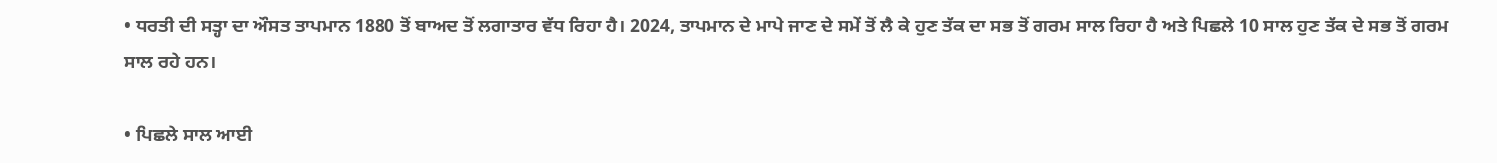• ਧਰਤੀ ਦੀ ਸਤ੍ਹਾ ਦਾ ਔਸਤ ਤਾਪਮਾਨ 1880 ਤੋਂ ਬਾਅਦ ਤੋਂ ਲਗਾਤਾਰ ਵੱਧ ਰਿਹਾ ਹੈ। 2024, ਤਾਪਮਾਨ ਦੇ ਮਾਪੇ ਜਾਣ ਦੇ ਸਮੇਂ ਤੋਂ ਲੈ ਕੇ ਹੁਣ ਤੱਕ ਦਾ ਸਭ ਤੋਂ ਗਰਮ ਸਾਲ ਰਿਹਾ ਹੈ ਅਤੇ ਪਿਛਲੇ 10 ਸਾਲ ਹੁਣ ਤੱਕ ਦੇ ਸਭ ਤੋਂ ਗਰਮ ਸਾਲ ਰਹੇ ਹਨ।

• ਪਿਛਲੇ ਸਾਲ ਆਈ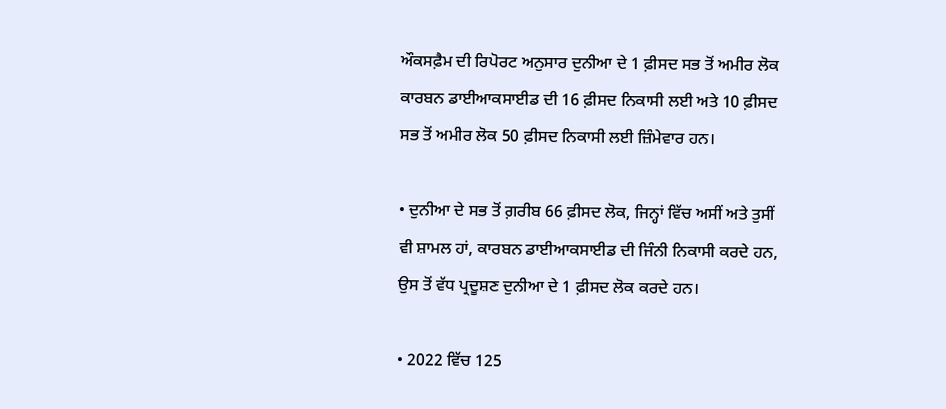ਔਕਸਫ਼ੈਮ ਦੀ ਰਿਪੋਰਟ ਅਨੁਸਾਰ ਦੁਨੀਆ ਦੇ 1 ਫ਼ੀਸਦ ਸਭ ਤੋਂ ਅਮੀਰ ਲੋਕ ਕਾਰਬਨ ਡਾਈਆਕਸਾਈਡ ਦੀ 16 ਫ਼ੀਸਦ ਨਿਕਾਸੀ ਲਈ ਅਤੇ 10 ਫ਼ੀਸਦ ਸਭ ਤੋਂ ਅਮੀਰ ਲੋਕ 50 ਫ਼ੀਸਦ ਨਿਕਾਸੀ ਲਈ ਜ਼ਿੰਮੇਵਾਰ ਹਨ।

• ਦੁਨੀਆ ਦੇ ਸਭ ਤੋਂ ਗ਼ਰੀਬ 66 ਫ਼ੀਸਦ ਲੋਕ, ਜਿਨ੍ਹਾਂ ਵਿੱਚ ਅਸੀਂ ਅਤੇ ਤੁਸੀਂ ਵੀ ਸ਼ਾਮਲ ਹਾਂ, ਕਾਰਬਨ ਡਾਈਆਕਸਾਈਡ ਦੀ ਜਿੰਨੀ ਨਿਕਾਸੀ ਕਰਦੇ ਹਨ, ਉਸ ਤੋਂ ਵੱਧ ਪ੍ਰਦੂਸ਼ਣ ਦੁਨੀਆ ਦੇ 1 ਫ਼ੀਸਦ ਲੋਕ ਕਰਦੇ ਹਨ।

• 2022 ਵਿੱਚ 125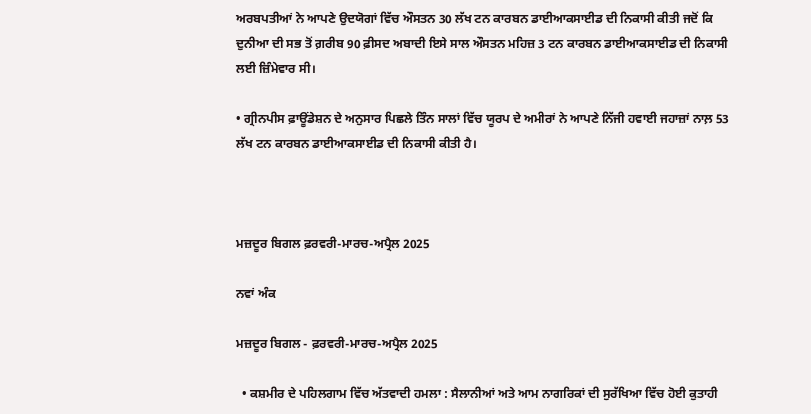ਅਰਬਪਤੀਆਂ ਨੇ ਆਪਣੇ ਉਦਯੋਗਾਂ ਵਿੱਚ ਔਸਤਨ 30 ਲੱਖ ਟਨ ਕਾਰਬਨ ਡਾਈਆਕਸਾਈਡ ਦੀ ਨਿਕਾਸੀ ਕੀਤੀ ਜਦੋਂ ਕਿ ਦੁਨੀਆ ਦੀ ਸਭ ਤੋਂ ਗ਼ਰੀਬ 90 ਫ਼ੀਸਦ ਅਬਾਦੀ ਇਸੇ ਸਾਲ ਔਸਤਨ ਮਹਿਜ਼ 3 ਟਨ ਕਾਰਬਨ ਡਾਈਆਕਸਾਈਡ ਦੀ ਨਿਕਾਸੀ ਲਈ ਜ਼ਿੰਮੇਵਾਰ ਸੀ।

• ਗ੍ਰੀਨਪੀਸ ਫ਼ਾਊਂਡੇਸ਼ਨ ਦੇ ਅਨੁਸਾਰ ਪਿਛਲੇ ਤਿੰਨ ਸਾਲਾਂ ਵਿੱਚ ਯੂਰਪ ਦੇ ਅਮੀਰਾਂ ਨੇ ਆਪਣੇ ਨਿੱਜੀ ਹਵਾਈ ਜਹਾਜ਼ਾਂ ਨਾਲ਼ 53 ਲੱਖ ਟਨ ਕਾਰਬਨ ਡਾਈਆਕਸਾਈਡ ਦੀ ਨਿਕਾਸੀ ਕੀਤੀ ਹੈ।



ਮਜ਼ਦੂਰ ਬਿਗਲ ਫ਼ਰਵਰੀ-ਮਾਰਚ-ਅਪ੍ਰੈਲ 2025

ਨਵਾਂ ਅੰਕ

ਮਜ਼ਦੂਰ ਬਿਗਲ - ਫ਼ਰਵਰੀ-ਮਾਰਚ-ਅਪ੍ਰੈਲ 2025

  • ਕਸ਼ਮੀਰ ਦੇ ਪਹਿਲਗਾਮ ਵਿੱਚ ਅੱਤਵਾਦੀ ਹਮਲਾ : ਸੈਲਾਨੀਆਂ ਅਤੇ ਆਮ ਨਾਗਰਿਕਾਂ ਦੀ ਸੁਰੱਖਿਆ ਵਿੱਚ ਹੋਈ ਕੁਤਾਹੀ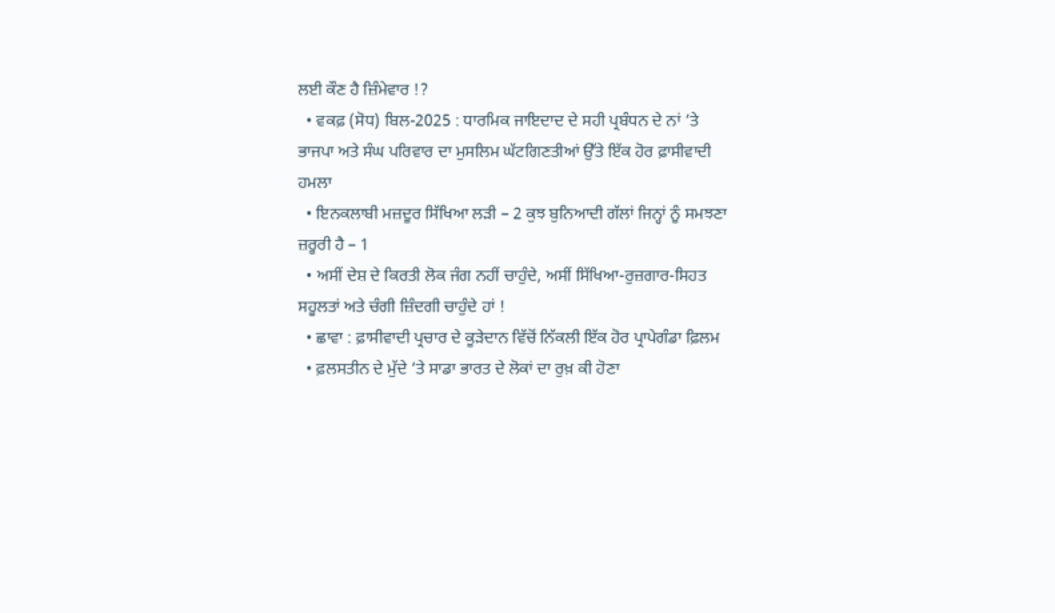ਲਈ ਕੌਣ ਹੈ ਜ਼ਿੰਮੇਵਾਰ !?
  • ਵਕਫ਼ (ਸੋਧ) ਬਿਲ-2025 : ਧਾਰਮਿਕ ਜਾਇਦਾਦ ਦੇ ਸਹੀ ਪ੍ਰਬੰਧਨ ਦੇ ਨਾਂ ‘ਤੇ ਭਾਜਪਾ ਅਤੇ ਸੰਘ ਪਰਿਵਾਰ ਦਾ ਮੁਸਲਿਮ ਘੱਟਗਿਣਤੀਆਂ ਉੱਤੇ ਇੱਕ ਹੋਰ ਫ਼ਾਸੀਵਾਦੀ ਹਮਲਾ
  • ਇਨਕਲਾਬੀ ਮਜ਼ਦੂਰ ਸਿੱਖਿਆ ਲੜੀ – 2 ਕੁਝ ਬੁਨਿਆਦੀ ਗੱਲਾਂ ਜਿਨ੍ਹਾਂ ਨੂੰ ਸਮਝਣਾ ਜ਼ਰੂਰੀ ਹੈ – 1
  • ਅਸੀਂ ਦੇਸ਼ ਦੇ ਕਿਰਤੀ ਲੋਕ ਜੰਗ ਨਹੀਂ ਚਾਹੁੰਦੇ, ਅਸੀਂ ਸਿੱਖਿਆ-ਰੁਜ਼ਗਾਰ-ਸਿਹਤ ਸਹੂਲਤਾਂ ਅਤੇ ਚੰਗੀ ਜ਼ਿੰਦਗੀ ਚਾਹੁੰਦੇ ਹਾਂ !
  • ਛਾਵਾ : ਫ਼ਾਸੀਵਾਦੀ ਪ੍ਰਚਾਰ ਦੇ ਕੂੜੇਦਾਨ ਵਿੱਚੋਂ ਨਿੱਕਲੀ ਇੱਕ ਹੋਰ ਪ੍ਰਾਪੇਗੰਡਾ ਫ਼ਿਲਮ
  • ਫ਼ਲਸਤੀਨ ਦੇ ਮੁੱਦੇ ‘ਤੇ ਸਾਡਾ ਭਾਰਤ ਦੇ ਲੋਕਾਂ ਦਾ ਰੁਖ਼ ਕੀ ਹੋਣਾ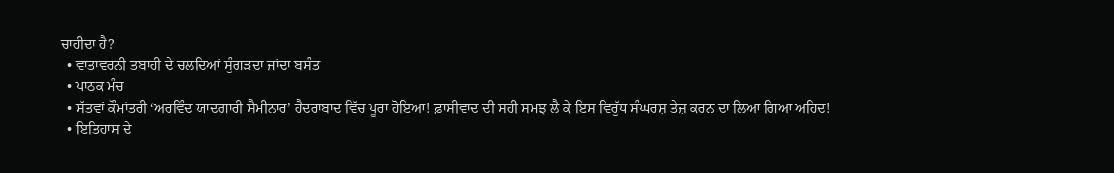ਚਾਹੀਦਾ ਹੈ?
  • ਵਾਤਾਵਰਨੀ ਤਬਾਹੀ ਦੇ ਚਲਦਿਆਂ ਸੁੰਗੜਦਾ ਜਾਂਦਾ ਬਸੰਤ
  • ਪਾਠਕ ਮੰਚ
  • ਸੱਤਵਾਂ ਕੌਮਾਂਤਰੀ ‘ਅਰਵਿੰਦ ਯਾਦਗਾਰੀ ਸੈਮੀਨਾਰ’ ਹੈਦਰਾਬਾਦ ਵਿੱਚ ਪੂਰਾ ਹੋਇਆ! ਫ਼ਾਸੀਵਾਦ ਦੀ ਸਹੀ ਸਮਝ ਲੈ ਕੇ ਇਸ ਵਿਰੁੱਧ ਸੰਘਰਸ਼ ਤੇਜ਼ ਕਰਨ ਦਾ ਲਿਆ ਗਿਆ ਅਹਿਦ!
  • ਇਤਿਹਾਸ ਦੇ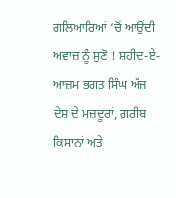ਗਲਿਆਰਿਆਂ ‘ਚੋਂ ਆਉਂਦੀ ਅਵਾਜ਼ ਨੂੰ ਸੁਣੋ ! ਸ਼ਹੀਦ-ਏ-ਆਜ਼ਮ ਭਗਤ ਸਿੰਘ ਅੱਜ ਦੇਸ਼ ਦੇ ਮਜ਼ਦੂਰਾਂ, ਗ਼ਰੀਬ ਕਿਸਾਨਾਂ ਅਤੇ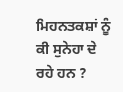ਮਿਹਨਤਕਸ਼ਾਂ ਨੂੰ ਕੀ ਸੁਨੇਹਾ ਦੇ ਰਹੇ ਹਨ ?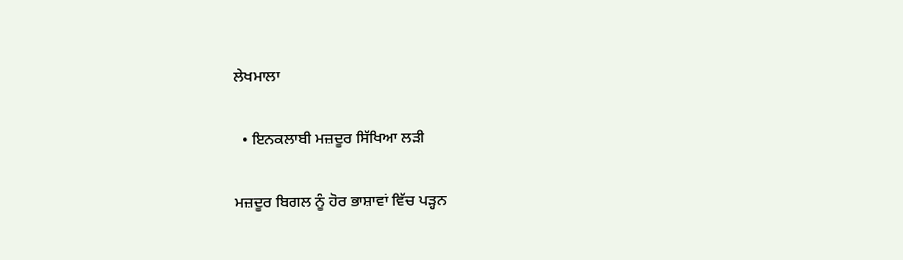ਲੇਖਮਾਲਾ

  • ਇਨਕਲਾਬੀ ਮਜ਼ਦੂਰ ਸਿੱਖਿਆ ਲੜੀ

ਮਜ਼ਦੂਰ ਬਿਗਲ ਨੂੰ ਹੋਰ ਭਾਸ਼ਾਵਾਂ ਵਿੱਚ ਪੜ੍ਹਨ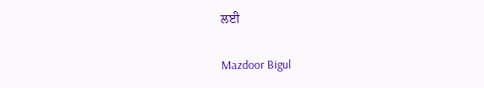ਲਈ

Mazdoor Bigul